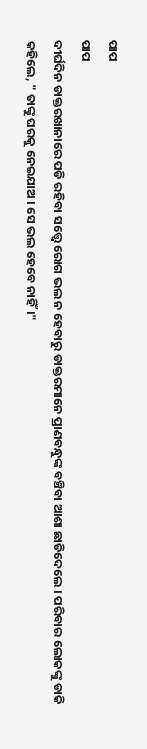ପାପ
ପାପ
ଦୀର୍ଘଦିନ ଡାକ୍ତରଖାନାରେ ପଡି ରହିବା ସତ୍ତ୍ବେ ରୋଗ ଭଲ ନ ହେବାରୁ ଡାକ୍ତରମାନେ ପ୍ରାଣବନ୍ଧୁଙ୍କ ବଞ୍ଚିବା ଆଶା ଛାଡିଦେଲେ । ପରିବାର ଲୋକଙ୍କୁ ଡାକି କହିଲେ, " ତାଙ୍କୁ ଘରକୁ ନେଇଯାଅ । ସେ ଭଲ ହେବେ ନାହିଁ।"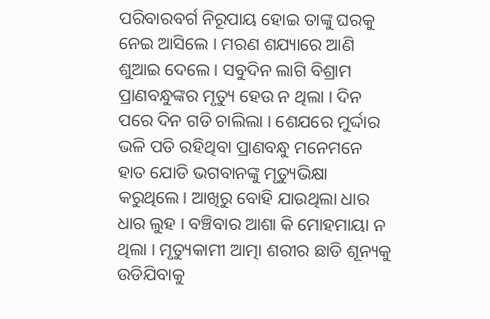ପରିବାରବର୍ଗ ନିରୂପାୟ ହୋଇ ତାଙ୍କୁ ଘରକୁ ନେଇ ଆସିଲେ । ମରଣ ଶଯ୍ୟାରେ ଆଣି ଶୁଆଇ ଦେଲେ । ସବୁଦିନ ଲାଗି ବିଶ୍ରାମ ପ୍ରାଣବନ୍ଧୁଙ୍କର ମୃତ୍ୟୁ ହେଉ ନ ଥିଲା । ଦିନ ପରେ ଦିନ ଗଡି ଚାଲିଲା । ଶେଯରେ ମୁର୍ଦ୍ଦାର ଭଳି ପଡି ରହିଥିବା ପ୍ରାଣବନ୍ଧୁ ମନେମନେ ହାତ ଯୋଡି ଭଗବାନଙ୍କୁ ମୃତ୍ୟୁଭିକ୍ଷା କରୁଥିଲେ। ଆଖିରୁ ବୋହି ଯାଉଥିଲା ଧାର ଧାର ଲୁହ । ବଞ୍ଚିବାର ଆଶା କି ମୋହମାୟା ନ ଥିଲା । ମୃତ୍ୟୁକାମୀ ଆତ୍ମା ଶରୀର ଛାଡି ଶୂନ୍ୟକୁ ଉଡିଯିବାକୁ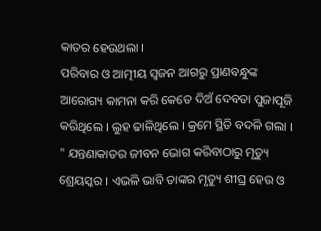କାତର ହେଉଥଲା ।
ପରିବାର ଓ ଆତ୍ମୀୟ ସ୍ବଜନ ଆଗରୁ ପ୍ରାଣବନ୍ଧୁଙ୍କ ଆରୋଗ୍ୟ କାମନା କରି କେତେ ଦିଅଁ ଦେବତା ପୁଜାପୂଜି କରିଥିଲେ । ଲୁହ ଢାଳିଥିଲେ । କ୍ରମେ ସ୍ଥିତି ବଦଳି ଗଲା । " ଯନ୍ତଣାକାତର ଜୀବନ ଭୋଗ କରିବାଠାରୁ ମୃତ୍ୟୁ ଶ୍ରେୟସ୍କର । ଏଭଳି ଭାବି ତାଙ୍କର ମୃତ୍ୟୁ ଶୀଘ୍ର ହେଉ ଓ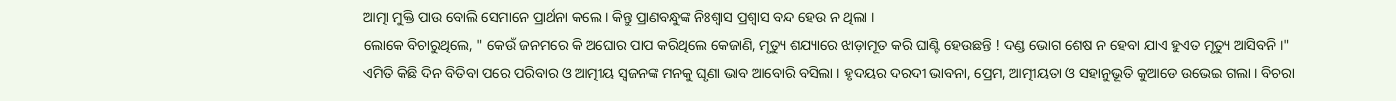ଆତ୍ମା ମୁକ୍ତି ପାଉ ବୋଲି ସେମାନେ ପ୍ରାର୍ଥନା କଲେ । କିନ୍ତୁ ପ୍ରାଣବନ୍ଧୁଙ୍କ ନିଃଶ୍ବାସ ପ୍ରଶ୍ବାସ ବନ୍ଦ ହେଉ ନ ଥିଲା ।
ଲୋକେ ବିଚାରୁଥିଲେ, " କେଉଁ ଜନମରେ କି ଅଘୋର ପାପ କରିଥିଲେ କେଜାଣି, ମୃତ୍ୟୁ ଶଯ୍ୟାରେ ଝାଡ଼ାମୂତ କରି ଘାଣ୍ଟି ହେଉଛନ୍ତି ! ଦଣ୍ଡ ଭୋଗ ଶେଷ ନ ହେବା ଯାଏ ହୁଏତ ମୃତ୍ୟୁ ଆସିବନି ।"
ଏମିତି କିଛି ଦିନ ବିତିବା ପରେ ପରିବାର ଓ ଆତ୍ମୀୟ ସ୍ବଜନଙ୍କ ମନକୁ ଘୃଣା ଭାବ ଆବୋରି ବସିଲା । ହୃଦୟର ଦରଦୀ ଭାବନା, ପ୍ରେମ, ଆତ୍ମୀୟତା ଓ ସହାନୁଭୂତି କୁଆଡେ ଉଭେଇ ଗଲା । ବିଚରା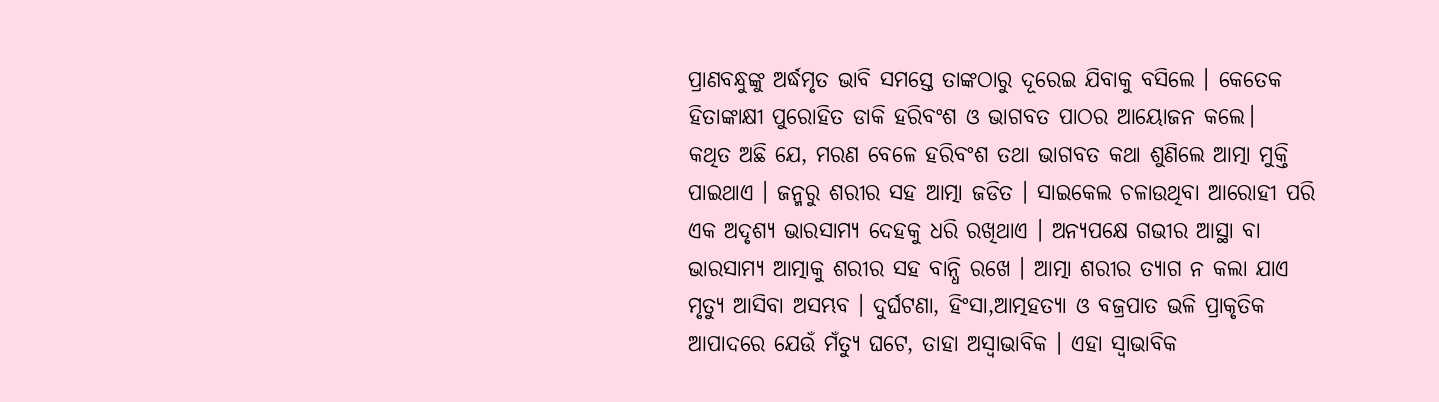ପ୍ରାଣବନ୍ଧୁଙ୍କୁ ଅର୍ଦ୍ଧମୃତ ଭାବି ସମସ୍ତେ ତାଙ୍କଠାରୁ ଦୂରେଇ ଯିବାକୁ ବସିଲେ । କେତେକ ହିତାଙ୍କାକ୍ଷୀ ପୁରୋହିତ ଡାକି ହରିବଂଶ ଓ ଭାଗବତ ପାଠର ଆୟୋଜନ କଲେ।
କଥିତ ଅଛି ଯେ, ମରଣ ବେଳେ ହରିବଂଶ ତଥା ଭାଗବତ କଥା ଶୁଣିଲେ ଆତ୍ମା ମୁକ୍ତି ପାଇଥାଏ । ଜନ୍ମରୁ ଶରୀର ସହ ଆତ୍ମା ଜଡିତ । ସାଇକେଲ ଚଳାଉଥିବା ଆରୋହୀ ପରି ଏକ ଅଦୃଶ୍ୟ ଭାରସାମ୍ୟ ଦେହକୁ ଧରି ରଖିଥାଏ । ଅନ୍ୟପକ୍ଷେ ଗଭୀର ଆସ୍ଥା ବା ଭାରସାମ୍ୟ ଆତ୍ମାକୁ ଶରୀର ସହ ବାନ୍ଧି ରଖେ । ଆତ୍ମା ଶରୀର ତ୍ୟାଗ ନ କଲା ଯାଏ ମୃତ୍ୟୁ ଆସିବା ଅସମ୍ଭବ । ଦୁର୍ଘଟଣା, ହିଂସା,ଆତ୍ମହତ୍ୟା ଓ ବଜ୍ରପାତ ଭଳି ପ୍ରାକୃତିକ ଆପାଦରେ ଯେଉଁ ମଁତ୍ୟୁ ଘଟେ, ତାହା ଅସ୍ବାଭାବିକ । ଏହା ସ୍ବାଭାବିକ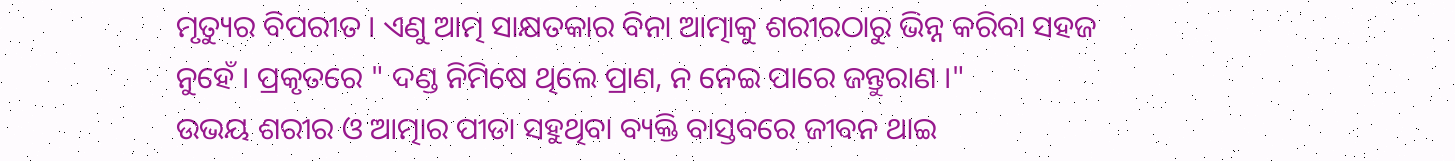ମୃତ୍ୟୁର ବିପରୀତ । ଏଣୁ ଆତ୍ମ ସାକ୍ଷତକାର ବିନା ଆତ୍ମାକୁ ଶରୀରଠାରୁ ଭିନ୍ନ କରିବା ସହଜ ନୁହେଁ । ପ୍ରକୃତରେ " ଦଣ୍ଡ ନିମିଷେ ଥିଲେ ପ୍ରାଣ, ନ ନେଇ ପାରେ ଜନ୍ତୁରାଣ ।"
ଉଭୟ ଶରୀର ଓ ଆତ୍ମାର ପୀଡା ସହୁଥିବା ବ୍ୟକ୍ତି ବାସ୍ତବରେ ଜୀବନ ଥାଇ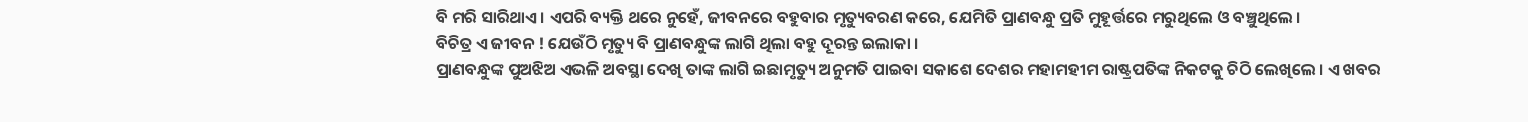ବି ମରି ସାରିଥାଏ । ଏପରି ବ୍ୟକ୍ତି ଥରେ ନୁହେଁ, ଜୀବନରେ ବହୁବାର ମୃତ୍ୟୁବରଣ କରେ, ଯେମିତି ପ୍ରାଣବନ୍ଧୁ ପ୍ରତି ମୁହୂର୍ତ୍ତରେ ମରୁଥିଲେ ଓ ବଞ୍ଚୁଥିଲେ ।
ବିଚିତ୍ର ଏ ଜୀବନ ! ଯେଉଁଠି ମୃତ୍ୟୁ ବି ପ୍ରାଣବନ୍ଧୁଙ୍କ ଲାଗି ଥିଲା ବହୁ ଦୂରନ୍ତ ଇଲାକା ।
ପ୍ରାଣବନ୍ଧୁଙ୍କ ପୁଅଝିଅ ଏଭଳି ଅବସ୍ଥା ଦେଖି ତାଙ୍କ ଲାଗି ଇଛାମୃତ୍ୟୁ ଅନୁମତି ପାଇବା ସକାଶେ ଦେଶର ମହାମହୀମ ରାଷ୍ଟ୍ରପତିଙ୍କ ନିକଟକୁ ଚିଠି ଲେଖିଲେ । ଏ ଖବର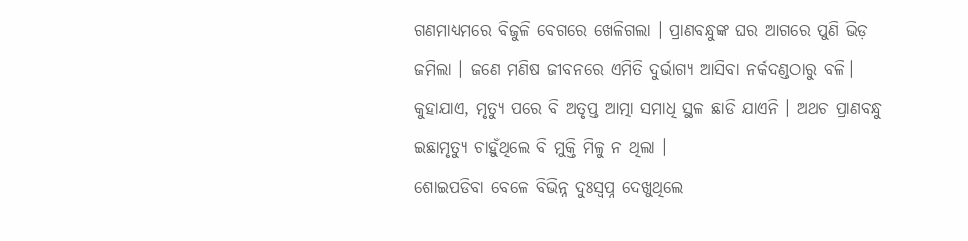ଗଣମାଧ୍ୟମରେ ବିଜୁଳି ବେଗରେ ଖେଳିଗଲା । ପ୍ରାଣବନ୍ଧୁଙ୍କ ଘର ଆଗରେ ପୁଣି ଭିଡ଼ ଜମିଲା । ଜଣେ ମଣିଷ ଜୀବନରେ ଏମିତି ଦୁର୍ଭାଗ୍ୟ ଆସିବା ନର୍କଦଣ୍ଡଠାରୁ ବଳି। କୁହାଯାଏ, ମୃତ୍ୟୁ ପରେ ବି ଅତୃପ୍ତ ଆତ୍ମା ସମାଧି ସ୍ଥଳ ଛାଡି ଯାଏନି । ଅଥଚ ପ୍ରାଣବନ୍ଧୁ ଇଛାମୃତ୍ୟୁ ଚାହୁଁଥିଲେ ବି ମୁକ୍ତି ମିଳୁ ନ ଥିଲା ।
ଶୋଇପଡିବା ବେଳେ ବିଭିନ୍ନ ଦୁଃସ୍ବପ୍ନ ଦେଖୁଥିଲେ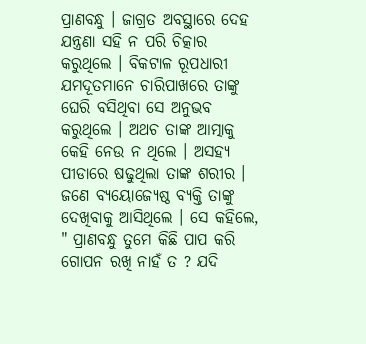ପ୍ରାଣବନ୍ଧୁ । ଜାଗ୍ରତ ଅବସ୍ଥାରେ ଦେହ ଯନ୍ତ୍ରଣା ସହି ନ ପରି ଚିତ୍କାର କରୁଥିଲେ । ବିକଟାଳ ରୂପଧାରୀ ଯମଦୂତମାନେ ଚାରିପାଖରେ ତାଙ୍କୁ ଘେରି ବସିଥିବା ସେ ଅନୁଭବ କରୁଥିଲେ । ଅଥଚ ତାଙ୍କ ଆତ୍ମାକୁ କେହି ନେଉ ନ ଥିଲେ । ଅସହ୍ୟ ପୀଡାରେ ଷଢୁଥିଲା ତାଙ୍କ ଶରୀର ।
ଜଣେ ବ୍ୟୟୋଜ୍ୟେଷ୍ଠ ବ୍ୟକ୍ତି ତାଙ୍କୁ ଦେଖିବାକୁ ଆସିଥିଲେ । ସେ କହିଲେ, " ପ୍ରାଣବନ୍ଧୁ ତୁମେ କିଛି ପାପ କରି ଗୋପନ ରଖି ନାହଁ ତ ? ଯଦି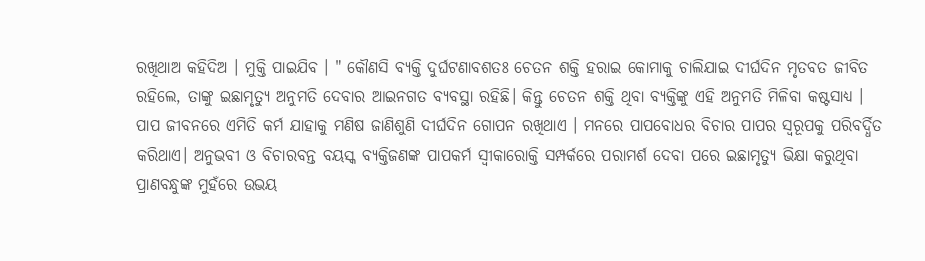ରଖିଥାଅ କହିଦିଅ । ମୁକ୍ତି ପାଇଯିବ । " କୌଣସି ବ୍ୟକ୍ତି ଦୁର୍ଘଟଣାବଶତଃ ଚେତନ ଶକ୍ତି ହରାଇ କୋମାକୁ ଚାଲିଯାଇ ଦୀର୍ଘଦିନ ମୃତବତ ଜୀବିତ ରହିଲେ, ତାଙ୍କୁ ଇଛାମୃତ୍ୟୁ ଅନୁମତି ଦେବାର ଆଇନଗତ ବ୍ୟବସ୍ଥା ରହିଛି। କିନ୍ତୁ ଚେତନ ଶକ୍ତି ଥିବା ବ୍ୟକ୍ତିଙ୍କୁ ଏହି ଅନୁମତି ମିଳିବା କଷ୍ଟସାଧ୍ୟ ।
ପାପ ଜୀବନରେ ଏମିତି କର୍ମ ଯାହାକୁ ମଣିଷ ଜାଣିଶୁଣି ଦୀର୍ଘଦିନ ଗୋପନ ରଖିଥାଏ । ମନରେ ପାପବୋଧର ବିଚାର ପାପର ସ୍ବରୂପକୁ ପରିବର୍ଦ୍ଧିତ କରିଥାଏ। ଅନୁଭବୀ ଓ ବିଚାରବନ୍ତ ବୟସ୍କ ବ୍ୟକ୍ତିଜଣଙ୍କ ପାପକର୍ମ ସ୍ବୀକାରୋକ୍ତି ସମ୍ପର୍କରେ ପରାମର୍ଶ ଦେବା ପରେ ଇଛାମୃତ୍ୟୁ ଭିକ୍ଷା କରୁଥିବା ପ୍ରାଣବନ୍ଧୁଙ୍କ ମୁହଁରେ ଉଭୟ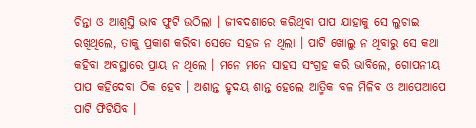ଚିନ୍ତା ଓ ଆଶ୍ବସ୍ତି ଭାବ ଫୁଟି ଉଠିଲା । ଜୀବଦଶାରେ କରିଥିବା ପାପ ଯାହାକୁ ସେ ଲୁଚାଇ ରଖିଥିଲେ, ତାକୁ ପ୍ରକାଶ କରିବା ସେତେ ସହଜ ନ ଥିଲା । ପାଟି ଖୋଲୁ ନ ଥିବାରୁ ସେ କଥା କହିବା ଅବସ୍ଥାରେ ପ୍ରାୟ ନ ଥିଲେ । ମନେ ମନେ ସାହସ ସଂଗ୍ରହ କରି ଭାବିଲେ, ଗୋପନୀୟ ପାପ କହିଦେବା ଠିକ ହେବ । ଅଶାନ୍ତ ହୃଦୟ ଶାନ୍ତ ହେଲେ ଆତ୍ମିକ ବଳ ମିଳିବ ଓ ଆପେଆପେ ପାଟି ଫିଟିଯିବ ।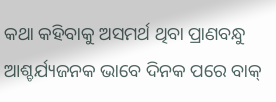କଥା କହିବାକୁ ଅସମର୍ଥ ଥିବା ପ୍ରାଣବନ୍ଧୁ ଆଶ୍ଚର୍ଯ୍ୟଜନକ ଭାବେ ଦିନକ ପରେ ବାକ୍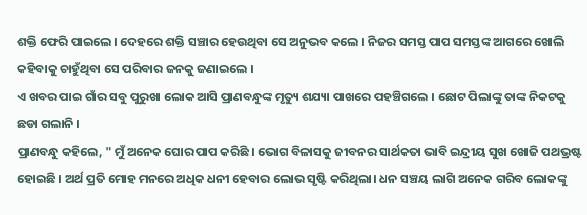ଶକ୍ତି ଫେରି ପାଇଲେ । ଦେହରେ ଶକ୍ତି ସଞ୍ଚାର ହେଉଥିବା ସେ ଅନୁଭବ କଲେ । ନିଜର ସମସ୍ତ ପାପ ସମସ୍ତଙ୍କ ଆଗରେ ଖୋଲି କହିବାକୁ ଚାହୁଁଥିବା ସେ ପରିବାର ଜନକୁ ଜଣାଇଲେ ।
ଏ ଖବର ପାଇ ଗାଁର ସବୁ ପୁରୁଖା ଲୋକ ଆସି ପ୍ରାଣବନ୍ଧୁଙ୍କ ମୃତ୍ୟୁ ଶଯ୍ୟା ପାଖରେ ପହଞ୍ଚିଗଲେ । ଛୋଟ ପିଲାଙ୍କୁ ତାଙ୍କ ନିକଟକୁ ଛଡା ଗଲାନି ।
ପ୍ରାଣବନ୍ଧୁ କହିଲେ, " ମୁଁ ଅନେକ ଘୋର ପାପ କରିଛି । ଭୋଗ ବିଳାସକୁ ଜୀବନର ସାର୍ଥକତା ଭାବି ଇନ୍ଦ୍ରୀୟ ସୁଖ ଖୋଜି ପଥଭ୍ରଷ୍ଟ ହୋଇଛି । ଅର୍ଥ ପ୍ରତି ମୋହ ମନରେ ଅଧିକ ଧନୀ ହେବାର ଲୋଭ ସୃଷ୍ଟି କରିଥିଲା। ଧନ ସଞ୍ଚୟ ଲାଗି ଅନେକ ଗରିବ ଲୋକଙ୍କୁ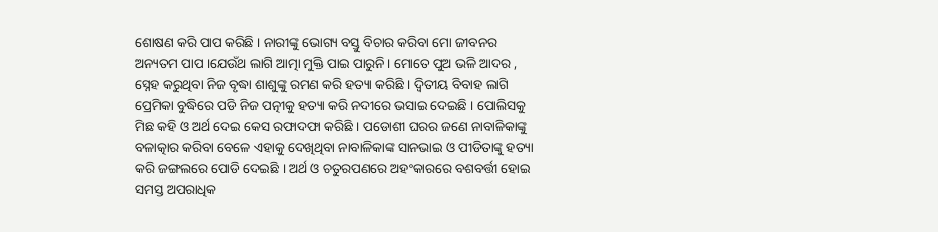ଶୋଷଣ କରି ପାପ କରିଛି । ନାରୀଙ୍କୁ ଭୋଗ୍ୟ ବସ୍ତୁ ବିଚାର କରିବା ମୋ ଜୀବନର ଅନ୍ୟତମ ପାପ ।ଯେଉଁଥ ଲାଗି ଆତ୍ମା ମୁକ୍ତି ପାଇ ପାରୁନି। ମୋତେ ପୁଅ ଭଳି ଆଦର , ସ୍ନେହ କରୁଥିବା ନିଜ ବୃଦ୍ଧା ଶାଶୁଙ୍କୁ ରମଣ କରି ହତ୍ୟା କରିଛି । ଦ୍ବିତୀୟ ବିବାହ ଲାଗି ପ୍ରେମିକା ବୁଦ୍ଧିରେ ପଡି ନିଜ ପତ୍ନୀକୁ ହତ୍ୟା କରି ନଦୀରେ ଭସାଇ ଦେଇଛି । ପୋଲିସକୁ ମିଛ କହି ଓ ଅର୍ଥ ଦେଇ କେସ ରଫାଦଫା କରିଛି । ପଡୋଶୀ ଘରର ଜଣେ ନାବାଳିକାଙ୍କୁ ବଳାତ୍କାର କରିବା ବେଳେ ଏହାକୁ ଦେଖିଥିବା ନାବାଳିକାଙ୍କ ସାନଭାଇ ଓ ପୀଡିତାଙ୍କୁ ହତ୍ୟା କରି ଜଙ୍ଗଲରେ ପୋଡି ଦେଇଛି । ଅର୍ଥ ଓ ଚତୁରପଣରେ ଅହଂକାରରେ ବଶବର୍ତ୍ତୀ ହୋଇ ସମସ୍ତ ଅପରାଧିକ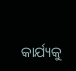କାର୍ଯ୍ୟକୁ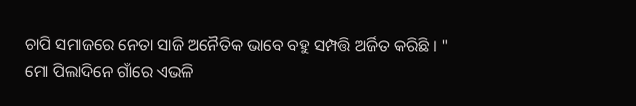ଚାପି ସମାଜରେ ନେତା ସାଜି ଅନୈତିକ ଭାବେ ବହୁ ସମ୍ପତ୍ତି ଅର୍ଜିତ କରିଛି । "
ମୋ ପିଲାଦିନେ ଗାଁରେ ଏଭଳି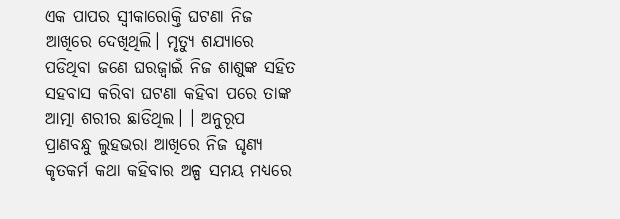ଏକ ପାପର ସ୍ବୀକାରୋକ୍ତି ଘଟଣା ନିଜ ଆଖିରେ ଦେଖିଥିଲି। ମୃତ୍ୟୁ ଶଯ୍ୟାରେ ପଡିଥିବା ଜଣେ ଘରଜ୍ବାଇଁ ନିଜ ଶାଶୁଙ୍କ ସହିତ ସହବାସ କରିବା ଘଟଣା କହିବା ପରେ ତାଙ୍କ ଆତ୍ମା ଶରୀର ଛାଡିଥିଲ। । ଅନୁରୂପ ପ୍ରାଣବନ୍ଧୁ ଲୁହଭରା ଆଖିରେ ନିଜ ଘୃଣ୍ୟ କୃତକର୍ମ କଥା କହିବାର ଅଳ୍ପ ସମୟ ମଧ୍ୟରେ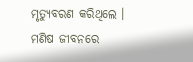ମୃତ୍ୟୁବରଣ କରିଥିଲେ ।
ମଣିଷ ଜୀବନରେ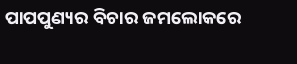ପାପପୁଣ୍ୟର ବିଚାର ଜମଲୋକରେ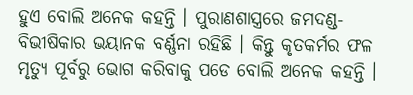ହୁଏ ବୋଲି ଅନେକ କହନ୍ତି । ପୁରାଣଶାସ୍ତ୍ରରେ ଜମଦଣ୍ଡ- ବିଭୀଷିକାର ଭୟାନକ ବର୍ଣ୍ଣନା ରହିଛି । କିନ୍ତୁ କୃତକର୍ମର ଫଳ ମୃତ୍ୟୁ ପୂର୍ବରୁ ଭୋଗ କରିବାକୁ ପଡେ ବୋଲି ଅନେକ କହନ୍ତି ।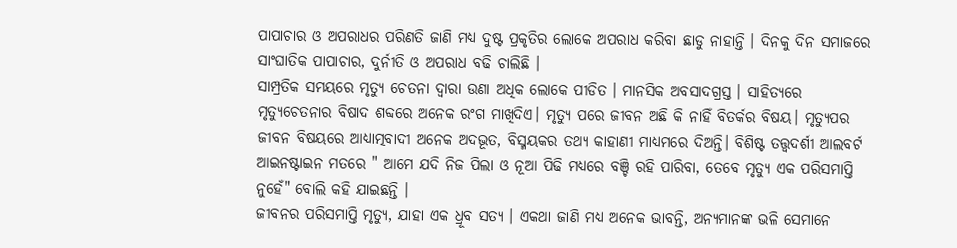ପାପାଚାର ଓ ଅପରାଧର ପରିଣତି ଜାଣି ମଧ୍ୟ ଦୁଷ୍ଟ ପ୍ରକୃତିର ଲୋକେ ଅପରାଧ କରିବା ଛାଡୁ ନାହାନ୍ତି । ଦିନକୁ ଦିନ ସମାଜରେ ସାଂଘାତିକ ପାପାଚାର, ଦୁର୍ନୀତି ଓ ଅପରାଧ ବଢି ଚାଲିଛି ।
ସାମ୍ପ୍ରତିକ ସମୟରେ ମୃତ୍ୟୁ ଚେତନା ଦ୍ବାରା ଉଣା ଅଧିକ ଲୋକେ ପୀଡିତ । ମାନସିକ ଅବସାଦଗ୍ରସ୍ତ । ସାହିତ୍ୟରେ ମୃତ୍ୟୁଚେତନାର ବିଷାଦ ଶବ୍ଦରେ ଅନେକ ରଂଗ ମାଖିଦିଏ। ମୃତ୍ୟୁ ପରେ ଜୀବନ ଅଛି କି ନାହିଁ ବିତର୍କର ବିଷୟ। ମୃତ୍ୟୁପର ଜୀବନ ବିଷୟରେ ଆଧ୍ୟାତ୍ମବାଦୀ ଅନେକ ଅଦଭୂତ, ବିସ୍ମୟକର ତଥ୍ୟ କାହାଣୀ ମାଧ୍ୟମରେ ଦିଅନ୍ତି। ବିଶିଷ୍ଟ ତତ୍ତ୍ବଦର୍ଶୀ ଆଲବର୍ଟ ଆଇନଷ୍ଟାଇନ ମତରେ " ଆମେ ଯଦି ନିଜ ପିଲା ଓ ନୂଆ ପିଢି ମଧ୍ୟରେ ବଞ୍ଚି ରହି ପାରିବା, ତେବେ ମୃତ୍ୟୁ ଏକ ପରିସମାପ୍ତି ନୁହେଁ" ବୋଲି କହି ଯାଇଛନ୍ତି ।
ଜୀବନର ପରିସମାପ୍ତି ମୃତ୍ୟୁ, ଯାହା ଏକ ଧ୍ରୂବ ସତ୍ୟ । ଏକଥା ଜାଣି ମଧ୍ୟ ଅନେକ ଭାବନ୍ତି, ଅନ୍ୟମାନଙ୍କ ଭଳି ସେମାନେ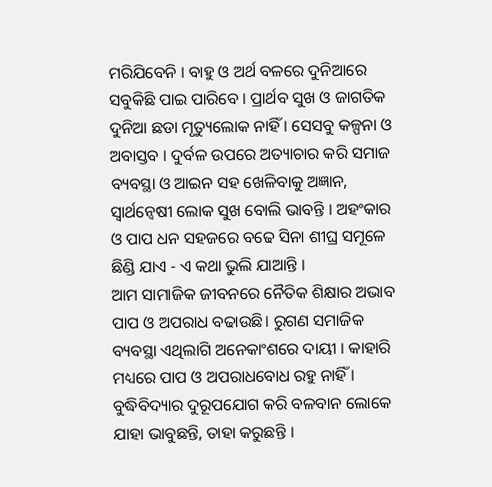ମରିଯିବେନି । ବାହୁ ଓ ଅର୍ଥ ବଳରେ ଦୁନିଆରେ ସବୁକିଛି ପାଇ ପାରିବେ । ପ୍ରାର୍ଥବ ସୁଖ ଓ ଜାଗତିକ ଦୁନିଆ ଛଡା ମୃତ୍ୟୁଲୋକ ନାହିଁ । ସେସବୁ କଳ୍ପନା ଓ ଅବାସ୍ତବ । ଦୁର୍ବଳ ଉପରେ ଅତ୍ୟାଚାର କରି ସମାଜ ବ୍ୟବସ୍ଥା ଓ ଆଇନ ସହ ଖେଳିବାକୁ ଅଜ୍ଞାନ, ସ୍ବାର୍ଥନ୍ବେଷୀ ଲୋକ ସୁଖ ବୋଲି ଭାବନ୍ତି । ଅହଂକାର ଓ ପାପ ଧନ ସହଜରେ ବଢେ ସିନା ଶୀଘ୍ର ସମୂଳେ ଛିଣ୍ଡି ଯାଏ - ଏ କଥା ଭୁଲି ଯାଆନ୍ତି ।
ଆମ ସାମାଜିକ ଜୀବନରେ ନୈତିକ ଶିକ୍ଷାର ଅଭାବ ପାପ ଓ ଅପରାଧ ବଢାଉଛି। ରୁଗଣ ସମାଜିକ ବ୍ୟବସ୍ଥା ଏଥିଲାଗି ଅନେକାଂଶରେ ଦାୟୀ । କାହାରି ମଧ୍ୟରେ ପାପ ଓ ଅପରାଧବୋଧ ରହୁ ନାହିଁ । ବୁଦ୍ଧିବିଦ୍ୟାର ଦୁରୂପଯୋଗ କରି ବଳବାନ ଲୋକେ ଯାହା ଭାବୁଛନ୍ତି, ତାହା କରୁଛନ୍ତି ।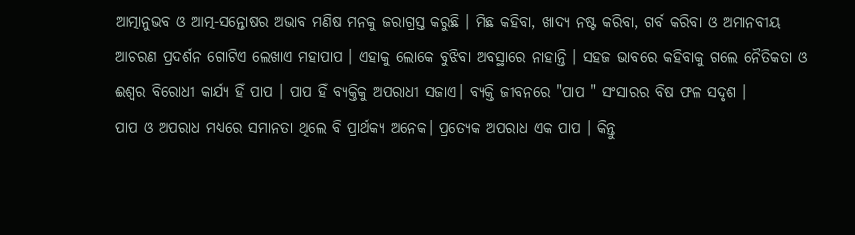ଆତ୍ମାନୁଭବ ଓ ଆତ୍ମ-ସନ୍ତୋଷର ଅଭାବ ମଣିଷ ମନକୁ ଜରାଗ୍ରସ୍ତ କରୁଛି । ମିଛ କହିବା, ଖାଦ୍ୟ ନଷ୍ଟ କରିବା, ଗର୍ବ କରିବା ଓ ଅମାନବୀୟ ଆଚରଣ ପ୍ରଦର୍ଶନ ଗୋଟିଏ ଲେଖାଏ ମହାପାପ । ଏହାକୁ ଲୋକେ ବୁଝିବା ଅବସ୍ଥାରେ ନାହାନ୍ତି । ସହଜ ଭାବରେ କହିବାକୁ ଗଲେ ନୈତିକତା ଓ ଈଶ୍ବର ବିରୋଧୀ କାର୍ଯ୍ୟ ହିଁ ପାପ । ପାପ ହିଁ ବ୍ୟକ୍ତିକୁ ଅପରାଧୀ ସଜାଏ। ବ୍ୟକ୍ତି ଜୀବନରେ "ପାପ " ସଂସାରର ବିଷ ଫଳ ସଦୃଶ ।
ପାପ ଓ ଅପରାଧ ମଧ୍ୟରେ ସମାନତା ଥିଲେ ବି ପ୍ରାର୍ଥକ୍ୟ ଅନେକ। ପ୍ରତ୍ୟେକ ଅପରାଧ ଏକ ପାପ । କିନ୍ତୁ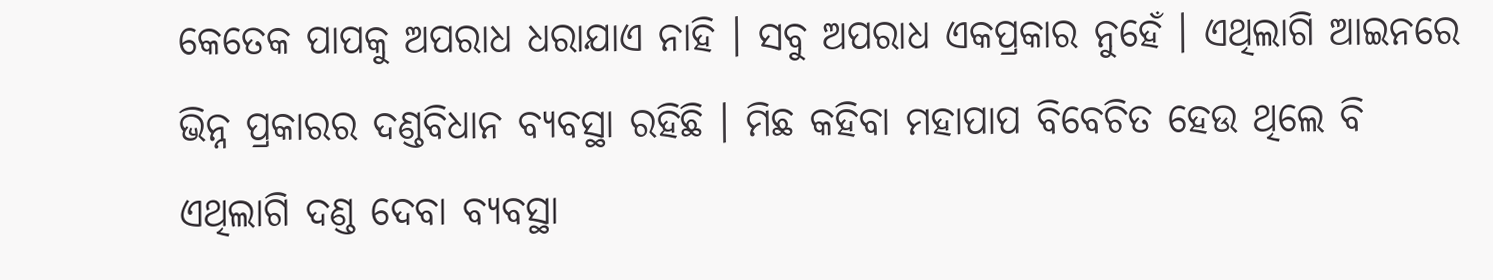କେତେକ ପାପକୁ ଅପରାଧ ଧରାଯାଏ ନାହି । ସବୁ ଅପରାଧ ଏକପ୍ରକାର ନୁହେଁ । ଏଥିଲାଗି ଆଇନରେ ଭିନ୍ନ ପ୍ରକାରର ଦଣ୍ଡବିଧାନ ବ୍ୟବସ୍ଥା ରହିଛି । ମିଛ କହିବା ମହାପାପ ବିବେଚିତ ହେଉ ଥିଲେ ବି ଏଥିଲାଗି ଦଣ୍ଡ ଦେବା ବ୍ୟବସ୍ଥା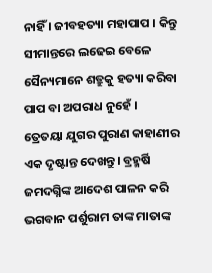ନାହିଁ । ଜୀବହତ୍ୟା ମହାପାପ । କିନ୍ତୁ ସୀମାନ୍ତରେ ଲଢେଇ ବେଳେ ସୈନ୍ୟମାନେ ଶତ୍ରୁକୁ ହତ୍ୟା କରିବା ପାପ ବା ଅପରାଧ ନୁହେଁ ।
ତ୍ରେତୟା ଯୁଗର ପୁରାଣ କାହାଣୀର ଏକ ଦୃଷ୍ଟାନ୍ତ ଦେଖନ୍ତୁ। ବ୍ରହ୍ମର୍ଷି ଜମଦଗ୍ନିଙ୍କ ଆଦେଶ ପାଳନ କରି ଭଗବାନ ପର୍ଶୁରାମ ତାଙ୍କ ମାତାଙ୍କ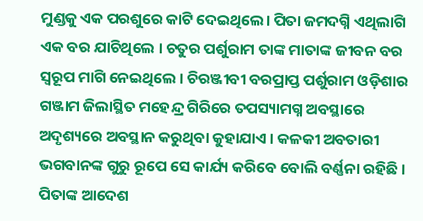ମୁଣ୍ଡକୁ ଏକ ପରଶୁରେ କାଟି ଦେଇଥିଲେ। ପିତା ଜମଦଗ୍ନି ଏଥିଲାଗି ଏକ ବର ଯାଚିଥିଲେ । ଚତୁର ପର୍ଶୁରାମ ତାଙ୍କ ମାତାଙ୍କ ଜୀବନ ବର ସ୍ବରୂପ ମାଗି ନେଇଥିଲେ । ଚିରଞ୍ଜୀବୀ ବରପ୍ରାପ୍ତ ପର୍ଶୁରାମ ଓଡ଼ିଶାର ଗଞ୍ଜାମ ଜିଲାସ୍ଥିତ ମହେନ୍ଦ୍ର ଗିରିରେ ତପସ୍ୟାମଗ୍ନ ଅବସ୍ଥାରେ ଅଦୃଶ୍ୟରେ ଅବସ୍ଥାନ କରୁଥିବା କୁହାଯାଏ । କଳକୀ ଅବତାରୀ ଭଗବାନଙ୍କ ଗୁରୁ ରୂପେ ସେ କାର୍ଯ୍ୟ କରିବେ ବୋଲି ବର୍ଣ୍ଣନା ରହିଛି । ପିତାଙ୍କ ଆଦେଶ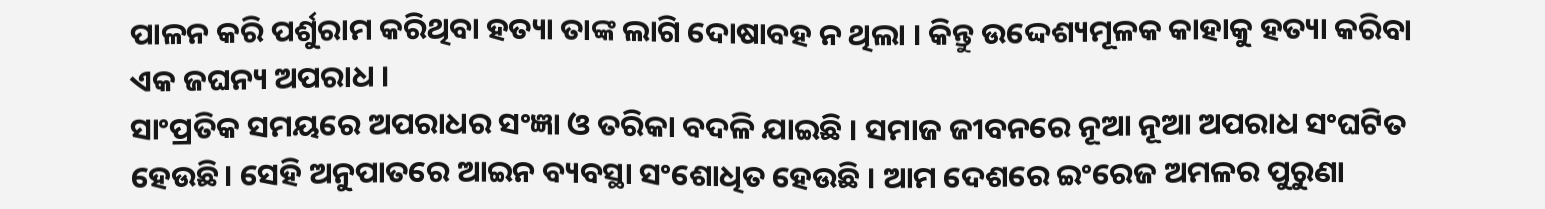ପାଳନ କରି ପର୍ଶୁରାମ କରିଥିବା ହତ୍ୟା ତାଙ୍କ ଲାଗି ଦୋଷାବହ ନ ଥିଲା । କିନ୍ତୁ ଉଦ୍ଦେଶ୍ୟମୂଳକ କାହାକୁ ହତ୍ୟା କରିବା ଏକ ଜଘନ୍ୟ ଅପରାଧ ।
ସାଂପ୍ରତିକ ସମୟରେ ଅପରାଧର ସଂଜ୍ଞା ଓ ତରିକା ବଦଳି ଯାଇଛି । ସମାଜ ଜୀବନରେ ନୂଆ ନୂଆ ଅପରାଧ ସଂଘଟିତ ହେଉଛି। ସେହି ଅନୁପାତରେ ଆଇନ ବ୍ୟବସ୍ଥା ସଂଶୋଧିତ ହେଉଛି । ଆମ ଦେଶରେ ଇଂରେଜ ଅମଳର ପୁରୁଣା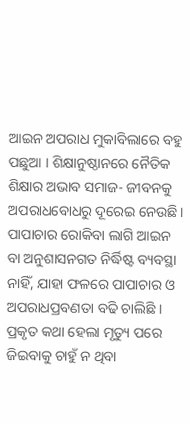ଆଇନ ଅପରାଧ ମୁକାବିଲାରେ ବହୁ ପଛୁଆ । ଶିକ୍ଷାନୁଷ୍ଠାନରେ ନୈତିକ ଶିକ୍ଷାର ଅଭାବ ସମାଜ- ଜୀବନକୁ ଅପରାଧବୋଧରୁ ଦୂରେଇ ନେଉଛି। ପାପାଚାର ରୋକିବା ଲାଗି ଆଇନ ବା ଅନୁଶାସନଗତ ନିର୍ଦ୍ଧିଷ୍ଟ ବ୍ୟବସ୍ଥା ନାହିଁ, ଯାହା ଫଳରେ ପାପାଚାର ଓ ଅପରାଧପ୍ରବଣତା ବଢି ଚାଲିଛି । ପ୍ରକୃତ କଥା ହେଲା ମୃତ୍ୟୁ ପରେ ଜିଇବାକୁ ଚାହୁଁ ନ ଥିବା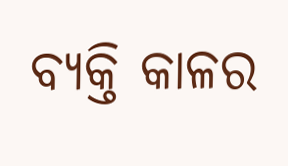ବ୍ୟକ୍ତି କାଳର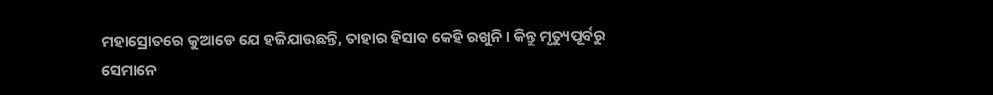ମହାସ୍ରୋତରେ କୁଆଡେ ଯେ ହଜିଯାଉଛନ୍ତି, ତାହାର ହିସାବ କେହି ରଖୁନି । କିନ୍ତୁ ମୃତ୍ୟୁପୂର୍ବରୁ ସେମାନେ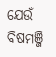ଯେଉଁ ବିଷମଞ୍ଜି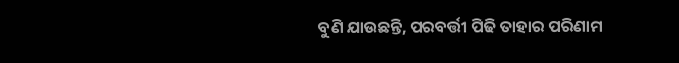ବୁଣି ଯାଉଛନ୍ତି, ପରବର୍ତ୍ତୀ ପିଢି ତାହାର ପରିଣାମ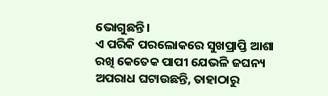ଭୋଗୁଛନ୍ତି।
ଏ ପରିକି ପରଲୋକରେ ସୁଖପ୍ରାପ୍ତି ଆଶା ରଖି କେତେକ ପାପୀ ଯେଭଳି ଜଘନ୍ୟ ଅପରାଧ ଘଟାଉଛନ୍ତି, ତାହାଠାରୁ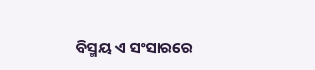ବିସ୍ମୟ ଏ ସଂସାରରେ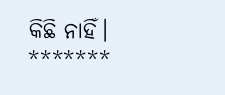କିଛି ନାହିଁ।
*******